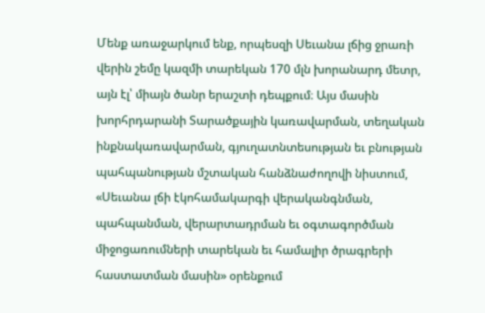Մենք առաջարկում ենք, որպեսզի Սեւանա լճից ջրառի վերին շեմը կազմի տարեկան 170 մլն խորանարդ մետր, այն էլ՝ միայն ծանր երաշտի դեպքում։ Այս մասին խորհրդարանի Տարածքային կառավարման, տեղական ինքնակառավարման, գյուղատնտեսության եւ բնության պահպանության մշտական հանձնաժողովի նիստում, «Սեւանա լճի էկոհամակարգի վերականգնման, պահպանման, վերարտադրման եւ օգտագործման միջոցառումների տարեկան եւ համալիր ծրագրերի հաստատման մասին» օրենքում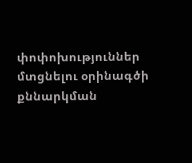փոփոխություններ մտցնելու օրինագծի քննարկման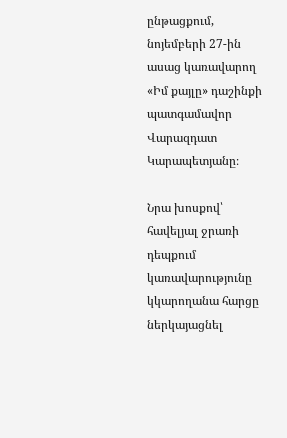ընթացքում, նոյեմբերի 27-ին ասաց կառավարող «Իմ քայլը» դաշինքի պատգամավոր Վարազդատ Կարապետյանը։

Նրա խոսքով՝ հավելյալ ջրառի դեպքում կառավարությունը կկարողանա հարցը ներկայացնել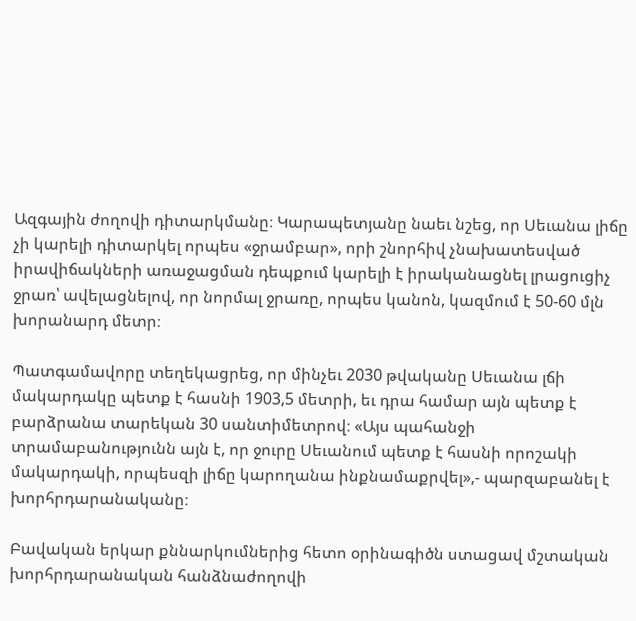Ազգային ժողովի դիտարկմանը։ Կարապետյանը նաեւ նշեց, որ Սեւանա լիճը չի կարելի դիտարկել որպես «ջրամբար», որի շնորհիվ չնախատեսված իրավիճակների առաջացման դեպքում կարելի է իրականացնել լրացուցիչ ջրառ՝ ավելացնելով, որ նորմալ ջրառը, որպես կանոն, կազմում է 50-60 մլն խորանարդ մետր։

Պատգամավորը տեղեկացրեց, որ մինչեւ 2030 թվականը Սեւանա լճի մակարդակը պետք է հասնի 1903,5 մետրի, եւ դրա համար այն պետք է բարձրանա տարեկան 30 սանտիմետրով։ «Այս պահանջի տրամաբանությունն այն է, որ ջուրը Սեւանում պետք է հասնի որոշակի մակարդակի, որպեսզի լիճը կարողանա ինքնամաքրվել»,- պարզաբանել է խորհրդարանականը։

Բավական երկար քննարկումներից հետո օրինագիծն ստացավ մշտական խորհրդարանական հանձնաժողովի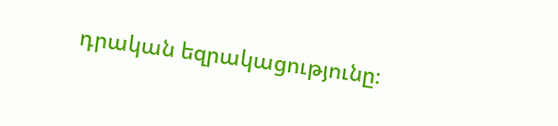դրական եզրակացությունը։